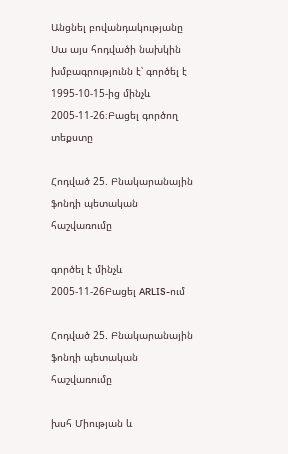Անցնել բովանդակությանը
Սա այս հոդվածի նախկին խմբագրությունն է՝ գործել է 1995-10-15-ից մինչև 2005-11-26։Բացել գործող տեքստը

Հոդված 25. Բնակարանային ֆոնդի պետական հաշվառումը

գործել է մինչև 2005-11-26Բացել ARLIS-ում

Հոդված 25. Բնակարանային ֆոնդի պետական հաշվառումը

խսհ Միության և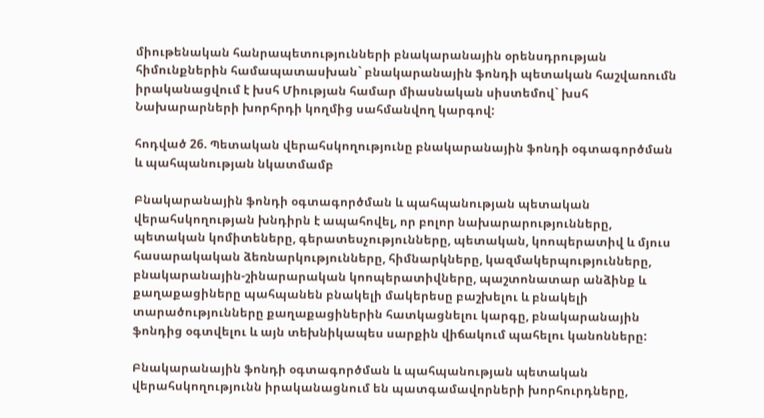միութենական հանրապետությունների բնակարանային օրենսդրության հիմունքներին համապատասխան` բնակարանային ֆոնդի պետական հաշվառումն իրականացվում է խսհ Միության համար միասնական սիստեմով` խսհ Նախարարների խորհրդի կողմից սահմանվող կարգով:

հոդված 26. Պետական վերահսկողությունը բնակարանային ֆոնդի օգտագործման և պահպանության նկատմամբ

Բնակարանային ֆոնդի օգտագործման և պահպանության պետական վերահսկողության խնդիրն է ապահովել, որ բոլոր նախարարությունները, պետական կոմիտեները, գերատեսչությունները, պետական, կոոպերատիվ և մյուս հասարակական ձեռնարկությունները, հիմնարկները, կազմակերպությունները, բնակարանային-շինարարական կոոպերատիվները, պաշտոնատար անձինք և քաղաքացիները պահպանեն բնակելի մակերեսը բաշխելու և բնակելի տարածությունները քաղաքացիներին հատկացնելու կարգը, բնակարանային ֆոնդից օգտվելու և այն տեխնիկապես սարքին վիճակում պահելու կանոնները:

Բնակարանային ֆոնդի օգտագործման և պահպանության պետական վերահսկողությունն իրականացնում են պատգամավորների խորհուրդները,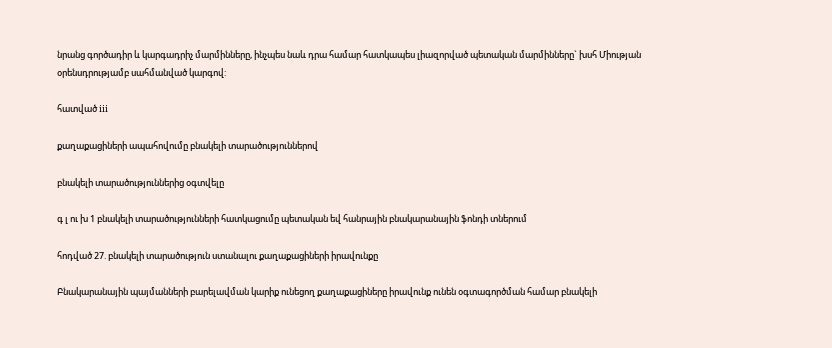նրանց գործադիր և կարգադրիչ մարմինները, ինչպես նաև դրա համար հատկապես լիազորված պետական մարմինները` խսհ Միության օրենսդրությամբ սահմանված կարգով:

հատված iii

քաղաքացիների ապահովումը բնակելի տարածություններով

բնակելի տարածություններից օգտվելը

գ լ ու խ 1 բնակելի տարածությունների հատկացումը պետական եվ հանրային բնակարանային ֆոնդի տներում

հոդված 27. բնակելի տարածություն ստանալու քաղաքացիների իրավունքը

Բնակարանային պայմանների բարելավման կարիք ունեցող քաղաքացիները իրավունք ունեն օգտագործման համար բնակելի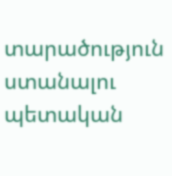տարածություն ստանալու պետական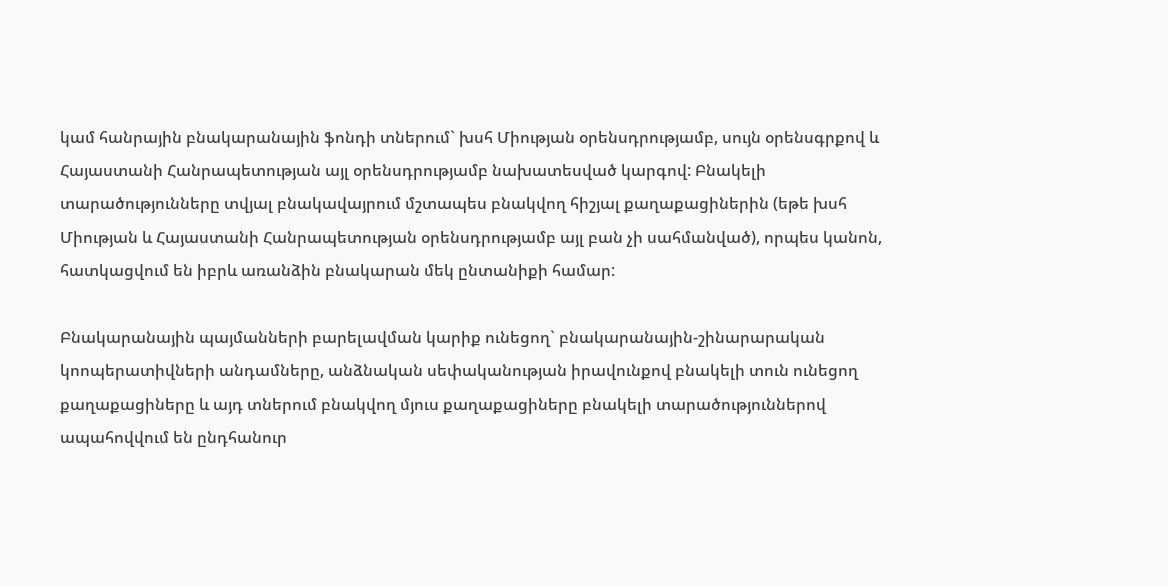կամ հանրային բնակարանային ֆոնդի տներում` խսհ Միության օրենսդրությամբ, սույն օրենսգրքով և Հայաստանի Հանրապետության այլ օրենսդրությամբ նախատեսված կարգով: Բնակելի տարածությունները տվյալ բնակավայրում մշտապես բնակվող հիշյալ քաղաքացիներին (եթե խսհ Միության և Հայաստանի Հանրապետության օրենսդրությամբ այլ բան չի սահմանված), որպես կանոն, հատկացվում են իբրև առանձին բնակարան մեկ ընտանիքի համար:

Բնակարանային պայմանների բարելավման կարիք ունեցող` բնակարանային-շինարարական կոոպերատիվների անդամները, անձնական սեփականության իրավունքով բնակելի տուն ունեցող քաղաքացիները և այդ տներում բնակվող մյուս քաղաքացիները բնակելի տարածություններով ապահովվում են ընդհանուր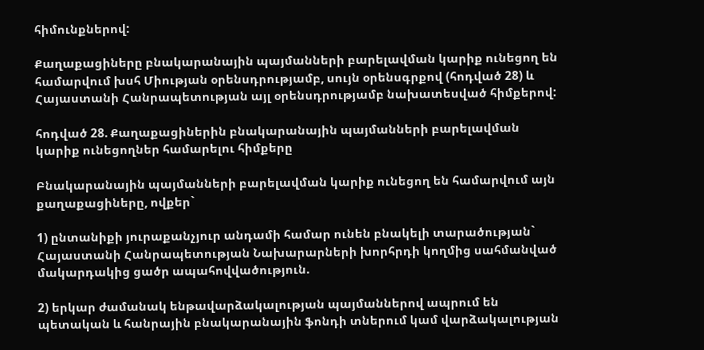հիմունքներով:

Քաղաքացիները բնակարանային պայմանների բարելավման կարիք ունեցող են համարվում խսհ Միության օրենսդրությամբ, սույն օրենսգրքով (հոդված 28) և Հայաստանի Հանրապետության այլ օրենսդրությամբ նախատեսված հիմքերով:

հոդված 28. Քաղաքացիներին բնակարանային պայմանների բարելավման կարիք ունեցողներ համարելու հիմքերը

Բնակարանային պայմանների բարելավման կարիք ունեցող են համարվում այն քաղաքացիները, ովքեր`

1) ընտանիքի յուրաքանչյուր անդամի համար ունեն բնակելի տարածության` Հայաստանի Հանրապետության Նախարարների խորհրդի կողմից սահմանված մակարդակից ցածր ապահովվածություն.

2) երկար ժամանակ ենթավարձակալության պայմաններով ապրում են պետական և հանրային բնակարանային ֆոնդի տներում կամ վարձակալության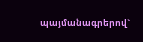պայմանագրերով`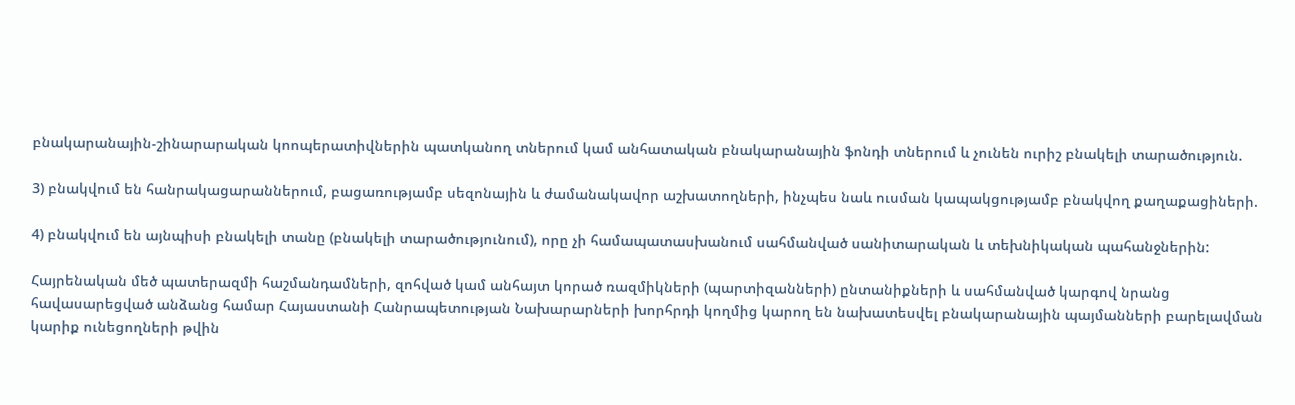բնակարանային-շինարարական կոոպերատիվներին պատկանող տներում կամ անհատական բնակարանային ֆոնդի տներում և չունեն ուրիշ բնակելի տարածություն.

3) բնակվում են հանրակացարաններում, բացառությամբ սեզոնային և ժամանակավոր աշխատողների, ինչպես նաև ուսման կապակցությամբ բնակվող քաղաքացիների.

4) բնակվում են այնպիսի բնակելի տանը (բնակելի տարածությունում), որը չի համապատասխանում սահմանված սանիտարական և տեխնիկական պահանջներին:

Հայրենական մեծ պատերազմի հաշմանդամների, զոհված կամ անհայտ կորած ռազմիկների (պարտիզանների) ընտանիքների և սահմանված կարգով նրանց հավասարեցված անձանց համար Հայաստանի Հանրապետության Նախարարների խորհրդի կողմից կարող են նախատեսվել բնակարանային պայմանների բարելավման կարիք ունեցողների թվին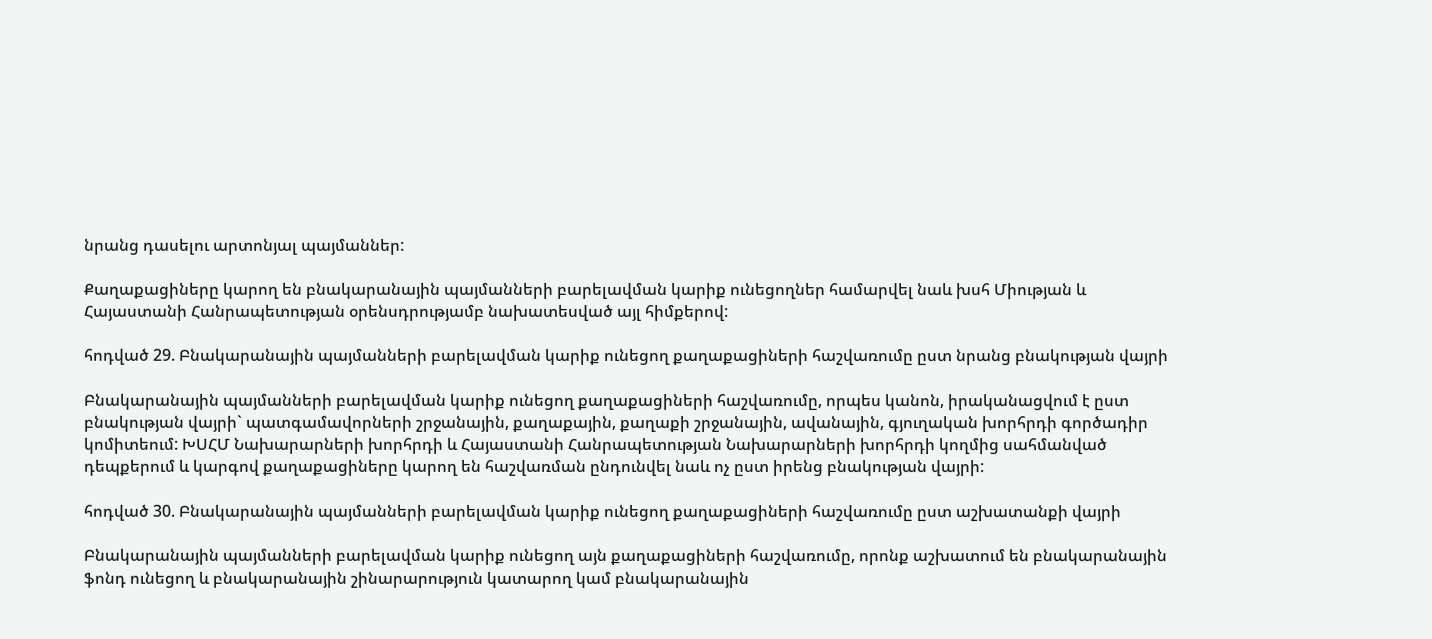նրանց դասելու արտոնյալ պայմաններ:

Քաղաքացիները կարող են բնակարանային պայմանների բարելավման կարիք ունեցողներ համարվել նաև խսհ Միության և Հայաստանի Հանրապետության օրենսդրությամբ նախատեսված այլ հիմքերով:

հոդված 29. Բնակարանային պայմանների բարելավման կարիք ունեցող քաղաքացիների հաշվառումը ըստ նրանց բնակության վայրի

Բնակարանային պայմանների բարելավման կարիք ունեցող քաղաքացիների հաշվառումը, որպես կանոն, իրականացվում է ըստ բնակության վայրի` պատգամավորների շրջանային, քաղաքային, քաղաքի շրջանային, ավանային, գյուղական խորհրդի գործադիր կոմիտեում: ԽՍՀՄ Նախարարների խորհրդի և Հայաստանի Հանրապետության Նախարարների խորհրդի կողմից սահմանված դեպքերում և կարգով քաղաքացիները կարող են հաշվառման ընդունվել նաև ոչ ըստ իրենց բնակության վայրի:

հոդված 30. Բնակարանային պայմանների բարելավման կարիք ունեցող քաղաքացիների հաշվառումը ըստ աշխատանքի վայրի

Բնակարանային պայմանների բարելավման կարիք ունեցող այն քաղաքացիների հաշվառումը, որոնք աշխատում են բնակարանային ֆոնդ ունեցող և բնակարանային շինարարություն կատարող կամ բնակարանային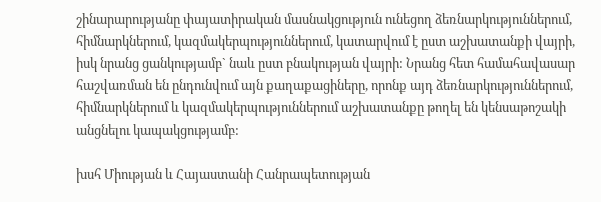շինարարությանը փայատիրական մասնակցություն ունեցող ձեռնարկություններում, հիմնարկներում, կազմակերպություններում, կատարվում է ըստ աշխատանքի վայրի, իսկ նրանց ցանկությամբ` նաև ըստ բնակության վայրի: Նրանց հետ համահավասար հաշվառման են ընդունվում այն քաղաքացիները, որոնք այդ ձեռնարկություններում, հիմնարկներում և կազմակերպություններում աշխատանքը թողել են կենսաթոշակի անցնելու կապակցությամբ:

խսհ Միության և Հայաստանի Հանրապետության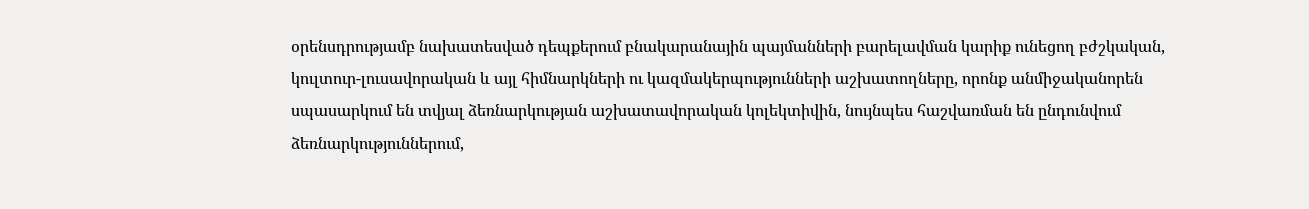օրենսդրությամբ նախատեսված դեպքերում բնակարանային պայմանների բարելավման կարիք ունեցող բժշկական, կուլտուր-լուսավորական և այլ հիմնարկների ու կազմակերպությունների աշխատողները, որոնք անմիջականորեն սպասարկում են տվյալ ձեռնարկության աշխատավորական կոլեկտիվին, նույնպես հաշվառման են ընդունվում ձեռնարկություններում,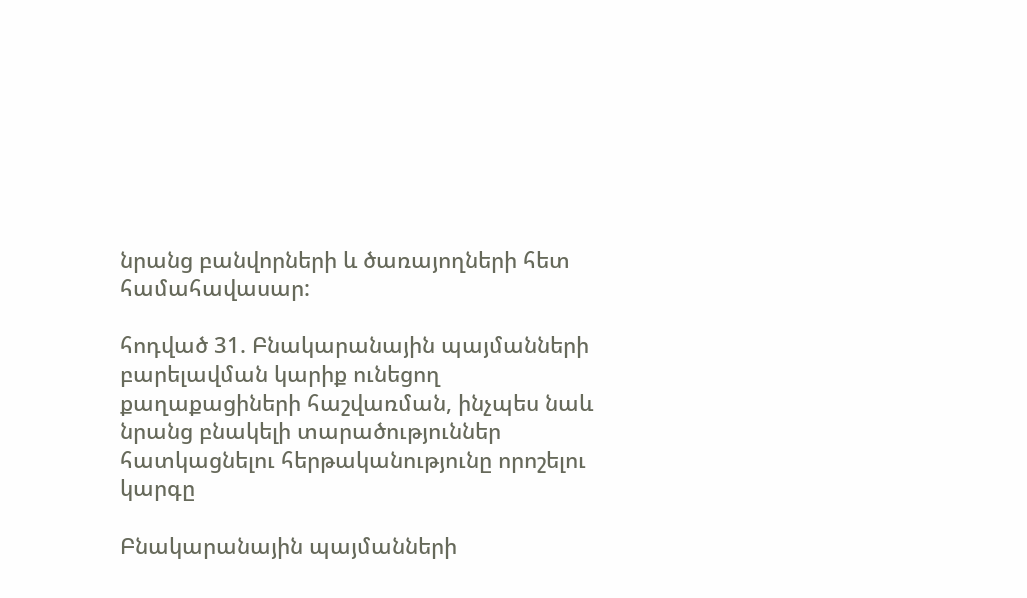նրանց բանվորների և ծառայողների հետ համահավասար:

հոդված 31. Բնակարանային պայմանների բարելավման կարիք ունեցող քաղաքացիների հաշվառման, ինչպես նաև նրանց բնակելի տարածություններ հատկացնելու հերթականությունը որոշելու կարգը

Բնակարանային պայմանների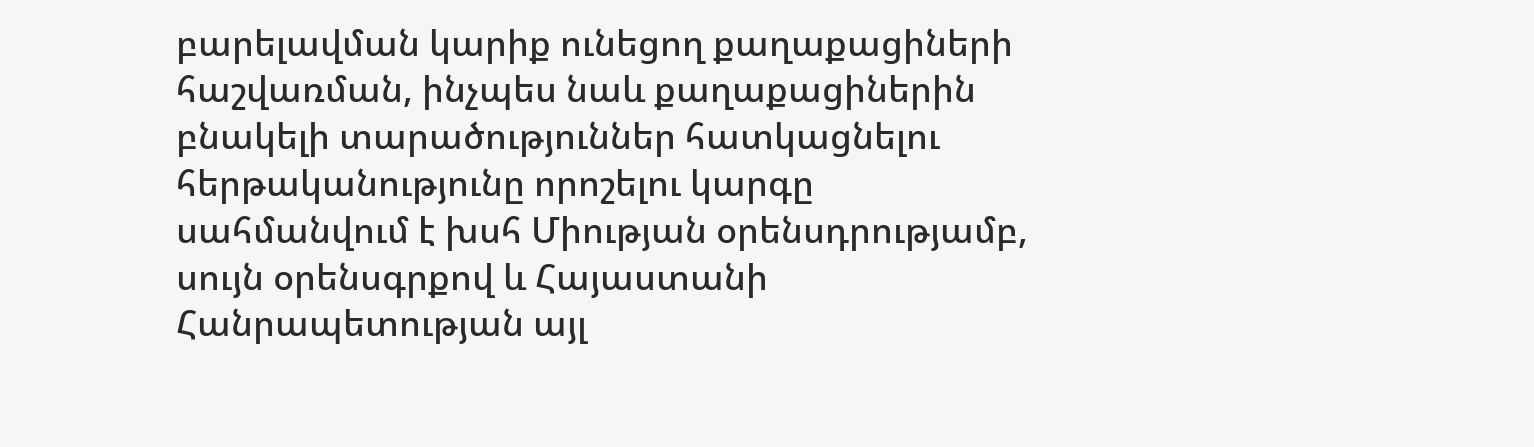բարելավման կարիք ունեցող քաղաքացիների հաշվառման, ինչպես նաև քաղաքացիներին բնակելի տարածություններ հատկացնելու հերթականությունը որոշելու կարգը սահմանվում է խսհ Միության օրենսդրությամբ, սույն օրենսգրքով և Հայաստանի Հանրապետության այլ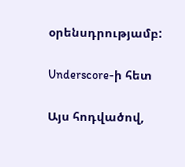օրենսդրությամբ:

Underscore-ի հետ

Այս հոդվածով,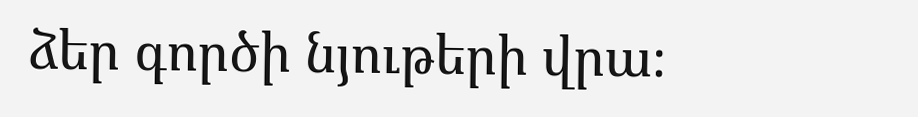ձեր գործի նյութերի վրա։